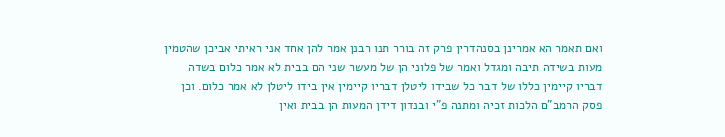ואם תאמר הא אמרינן בסנהדרין פרק זה בורר תנו רבנן אמר להן אחד אני ראיתי אביכן שהטמין מעות בשידה תיבה ומגדל ואמר של פלוני הן של מעשר שני הם בבית לא אמר כלום בשדה דבריו קיימין כללו של דבר כל שבידו ליטלן דבריו קיימין אין בידו ליטלן לא אמר כלום. וכן פסק הרמב"ם הלכות זכיה ומתנה פ"י ובנדון דידן המעות הן בבית ואין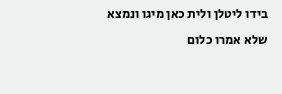בידו ליטלן ולית כאן מיגו ונמצא שלא אמרו כלום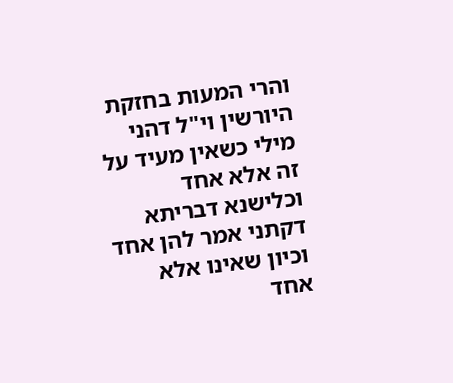והרי המעות בחזקת היורשין וי"ל דהני מילי כשאין מעיד על זה אלא אחד וכלישנא דבריתא דקתני אמר להן אחד וכיון שאינו אלא אחד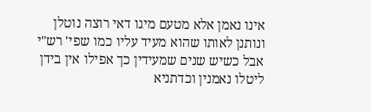אינו נאמן אלא מטעם מיגו דאי רוצה נוטלן ונותנן לאותו שהוא מעיד עליו כמו שפי' רש"י אבל כשיש שנים שמעידין כך אפילו אין בידן ליטלו נאמנין וכדתניא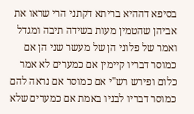בסיפא דההיא בריתא דקתני הרי שראו את אביהן שהטמין מעות בשידה תיבה ומגדל ואמר של פלוני הן של מעשר שני הן אם כמוסר דבריו קיימין אם כמערים לא אמר כלום ופירש רש"י אם כמוסר אם נראה להם כמוסר דבריו לבניו באמת אם כמערים שלא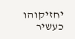יחזיקוהו כעשיר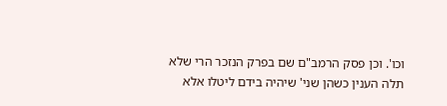וכו'. וכן פסק הרמב"ם שם בפרק הנזכר הרי שלא תלה הענין כשהן שני' שיהיה בידם ליטלו אלא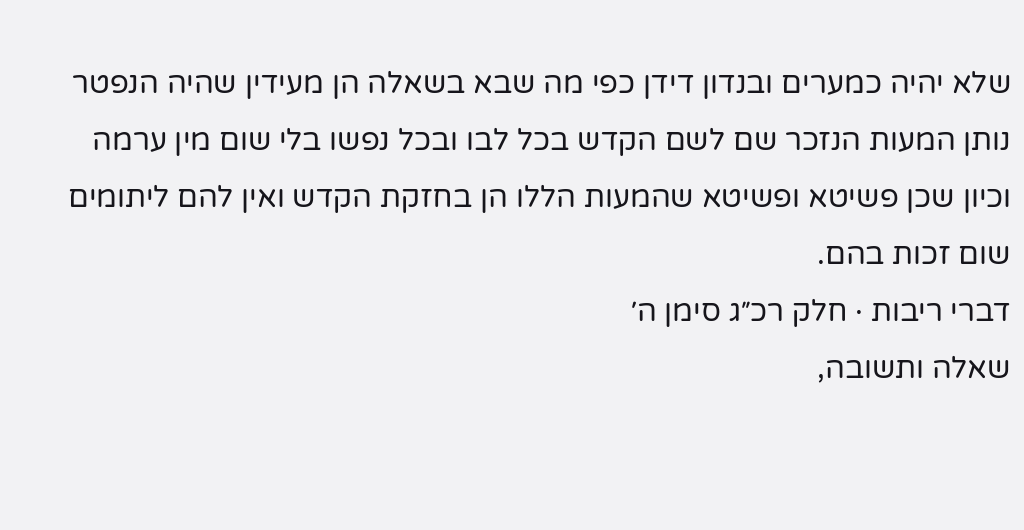שלא יהיה כמערים ובנדון דידן כפי מה שבא בשאלה הן מעידין שהיה הנפטר נותן המעות הנזכר שם לשם הקדש בכל לבו ובכל נפשו בלי שום מין ערמה וכיון שכן פשיטא ופשיטא שהמעות הללו הן בחזקת הקדש ואין להם ליתומים שום זכות בהם.
דברי ריבות · חלק רכ״ג סימן ה׳
שאלה ותשובה,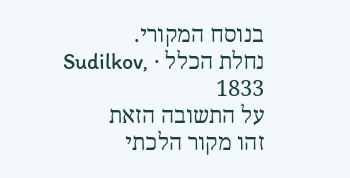בנוסח המקורי.
נחלת הכלל · Sudilkov, 1833
על התשובה הזאת
זהו מקור הלכתי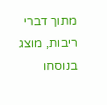מתוך דברי ריבות, מוצג בנוסחו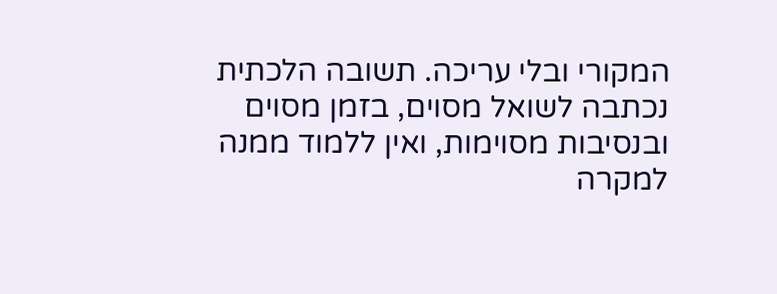המקורי ובלי עריכה. תשובה הלכתית נכתבה לשואל מסוים, בזמן מסוים ובנסיבות מסוימות, ואין ללמוד ממנה למקרה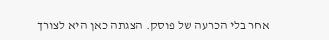אחר בלי הכרעה של פוסק. הצגתה כאן היא לצורך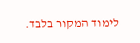לימוד המקור בלבד.